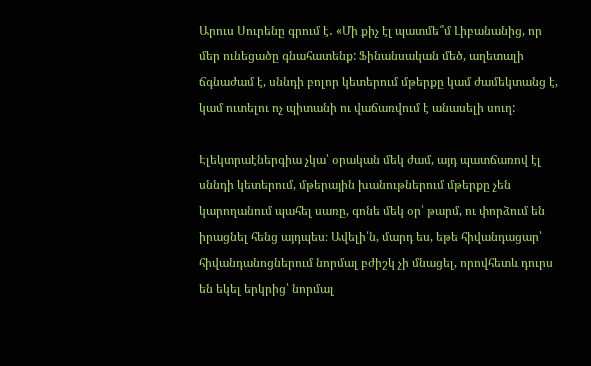Արուս Սուրենը գրում է․ «Մի քիչ էլ պատմե՞մ Լիբանանից, որ մեր ունեցածը գնահատենք: Ֆինանսական մեծ, աղետալի ճգնաժամ է, սննդի բոլոր կետերում մթերքը կամ ժամեկտանց է, կամ ուտելու ոչ պիտանի ու վաճառվում է անասելի սուղ:

Էլեկտրաէներգիա չկա՝ օրական մեկ ժամ, այդ պատճառով էլ սննդի կետերում, մթերային խանութներում մթերքը չեն կարողանում պահել սառը, գոնե մեկ օր՝ թարմ, ու փորձում են իրացնել հենց այդպես։ Ավելի՛ն, մարդ ես, եթե հիվանդացար՝ հիվանդանոցներում նորմալ բժիշկ չի մնացել, որովհետև դուրս են եկել երկրից՝ նորմալ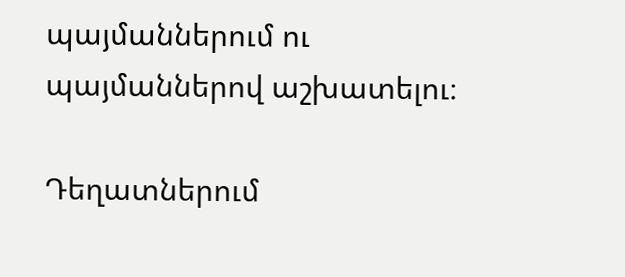պայմաններում ու պայմաններով աշխատելու։

Դեղատներում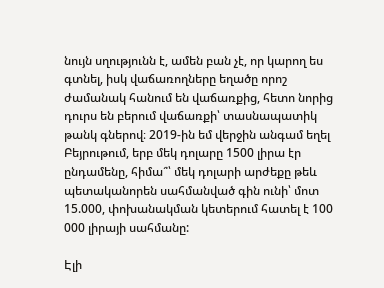նույն սղությունն է, ամեն բան չէ, որ կարող ես գտնել, իսկ վաճառողները եղածը որոշ ժամանակ հանում են վաճառքից, հետո նորից դուրս են բերում վաճառքի՝ տասնապատիկ թանկ գներով։ 2019-ին եմ վերջին անգամ եղել Բեյրութում, երբ մեկ դոլարը 1500 լիրա էր ընդամենը, հիմա՞՝ մեկ դոլարի արժեքը թեև պետականորեն սահմանված գին ունի՝ մոտ 15.000, փոխանակման կետերում հատել է 100 000 լիրայի սահմանը:

Էլի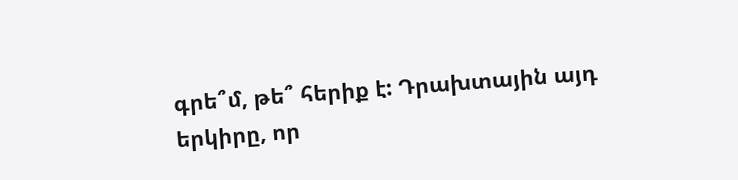գրե՞մ, թե՞ հերիք է: Դրախտային այդ երկիրը, որ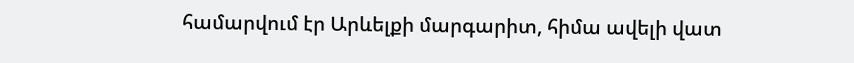համարվում էր Արևելքի մարգարիտ, հիմա ավելի վատ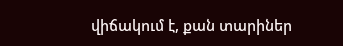վիճակում է, քան տարիներ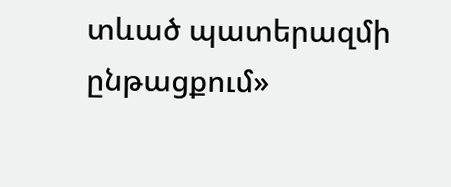տևած պատերազմի ընթացքում»